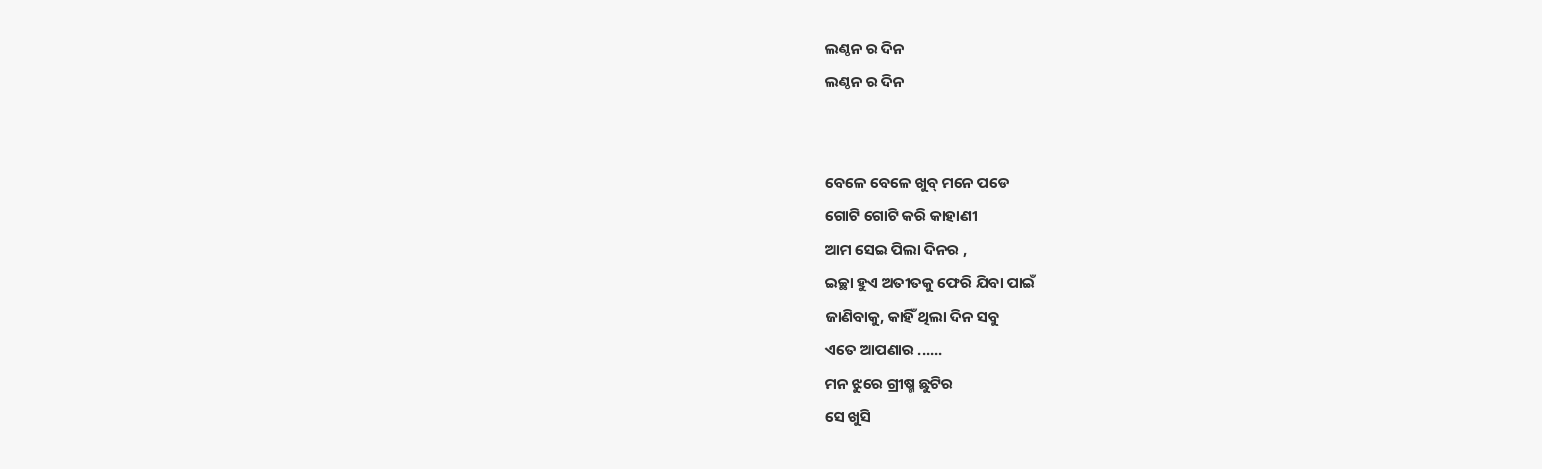ଲଣ୍ଠନ ର ଦିନ
ଲଣ୍ଠନ ର ଦିନ


ବେଳେ ବେଳେ ଖୁବ୍ ମନେ ପଡେ
ଗୋଟି ଗୋଟି କରି କାହାଣୀ
ଆମ ସେଇ ପିଲା ଦିନର ,
ଇଚ୍ଛା ହୁଏ ଅତୀତକୁ ଫେରି ଯିବା ପାଇଁ
ଜାଣିବାକୁ, କାହିଁ ଥିଲା ଦିନ ସବୁ
ଏତେ ଆପଣାର ......
ମନ ଝୁରେ ଗ୍ରୀଷ୍ମ ଛୁଟିର
ସେ ଖୁସି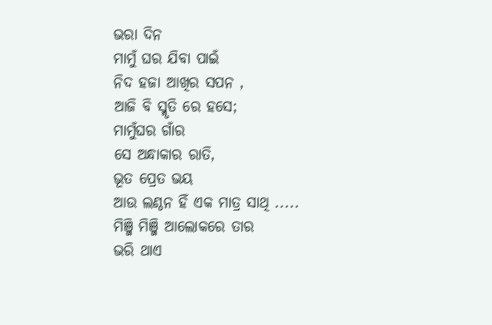ଭରା ଦିନ
ମାମୁଁ ଘର ଯିବା ପାଇଁ
ନିଦ ହଜା ଆଖିର ସପନ ,
ଆଜି ବି ସ୍ମୃତି ରେ ହସେ;
ମାମୁଁଘର ଗାଁର
ସେ ଅନ୍ଧାକାର ରାତି,
ଭୂତ ପ୍ରେତ ଭୟ
ଆଉ ଲଣ୍ଠନ ହିଁ ଏକ ମାତ୍ର ସାଥି .....
ମିଞ୍ଜି ମିଞ୍ଜି ଆଲୋକରେ ତାର
ଭରି ଥାଏ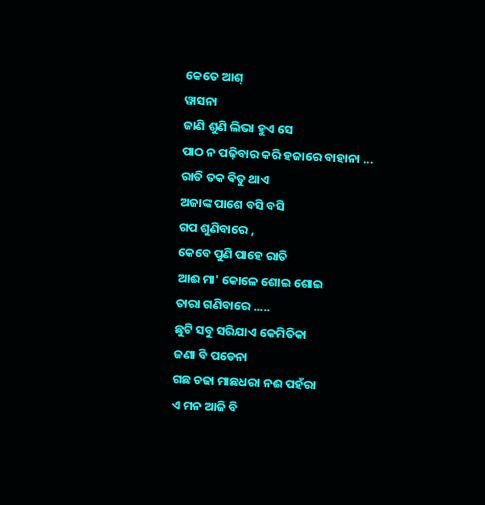କେତେ ଆଶ୍
ୱାସନା
ଜାଣି ଶୁଣି ଲିଭା ହୁଏ ସେ
ପାଠ ନ ପଢ଼ିବାର କରି ହଜାରେ ବାହାନା ...
ରାତି ତକ ଵିତୁ ଥାଏ
ଅଜାଙ୍କ ପାଶେ ବସି ବସି
ଗପ ଶୁଣିବାରେ ,
କେବେ ପୁଣି ପାହେ ରାତି
ଆଈ ମା' କୋଳେ ଶୋଇ ଶୋଇ
ତାରା ଗଣିବାରେ .....
ଛୁଟି ସବୁ ସରିଯାଏ କେମିତିକା
ଜଣା ବି ପଡେନା
ଗଛ ଚଢା ମାଛଧରା ନଈ ପହଁରା
ଏ ମନ ଆଜି ବି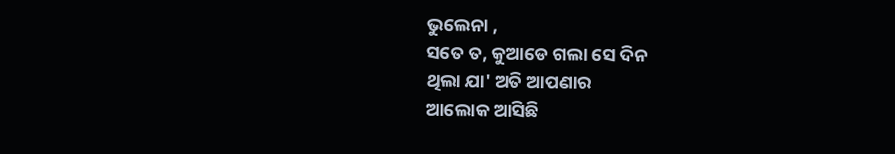ଭୁଲେନା ,
ସତେ ତ, କୁଆଡେ ଗଲା ସେ ଦିନ
ଥିଲା ଯା' ଅତି ଆପଣାର
ଆଲୋକ ଆସିଛି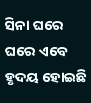ସିନା ଘରେ ଘରେ ଏବେ
ହୃଦୟ ହୋଇଛି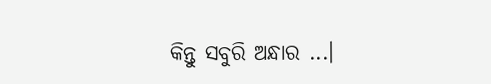କିନ୍ତୁ ସବୁରି ଅନ୍ଧାର ...।